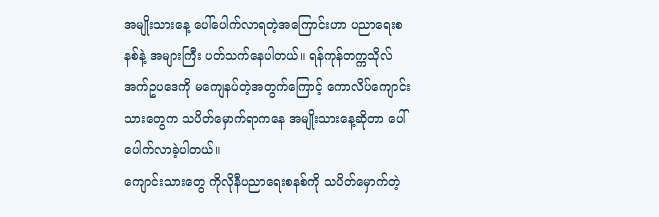အမျိုးသားနေ့ ပေါ်ပေါက်လာရတဲ့အကြောင်းဟာ ပညာရေးစနစ်နဲ့ အများကြီး ပတ်သက်နေပါတယ်။ ရန်ကုန်တက္ကသိုလ် အက်ဥပဒေကို မကျေနပ်တဲ့အတွက်ကြောင့် ကောလိပ်ကျောင်းသားတွေက သပိတ်မှောက်ရာကနေ အမျိုးသားနေ့ဆိုတာ ပေါ်ပေါက်လာခဲ့ပါတယ်။
ကျောင်းသားတွေ ကိုလိုနီပညာရေးစနစ်ကို သပိတ်မှောက်တဲ့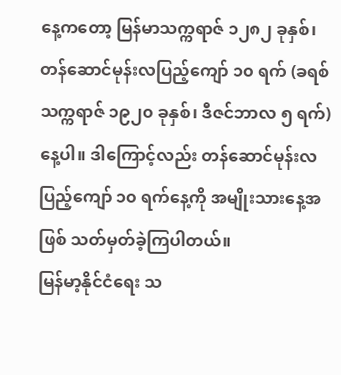နေ့ကတော့ မြန်မာသက္ကရာဇ် ၁၂၈၂ ခုနှစ်၊ တန်ဆောင်မုန်းလပြည့်ကျော် ၁၀ ရက် (ခရစ်သက္ကရာဇ် ၁၉၂၀ ခုနှစ်၊ ဒီဇင်ဘာလ ၅ ရက်) နေ့ပါ။ ဒါကြောင့်လည်း တန်ဆောင်မုန်းလပြည့်ကျော် ၁၀ ရက်နေ့ကို အမျိုးသားနေ့အဖြစ် သတ်မှတ်ခဲ့ကြပါတယ်။
မြန်မာ့နိုင်ငံရေး သ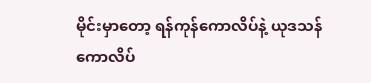မိုင်းမှာတော့ ရန်ကုန်ကောလိပ်နဲ့ ယုဒသန်ကောလိပ်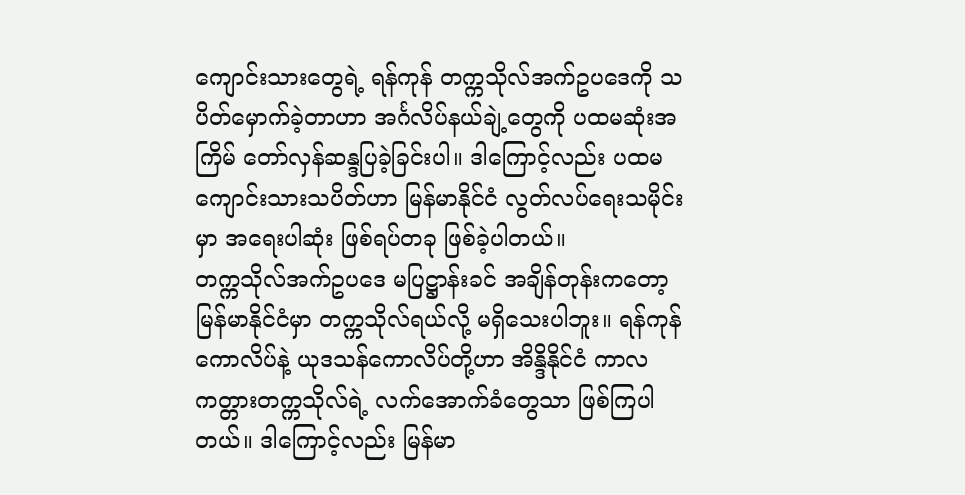ကျောင်းသားတွေရဲ့ ရန်ကုန် တက္ကသိုလ်အက်ဥပဒေကို သပိတ်မှောက်ခဲ့တာဟာ အင်္ဂလိပ်နယ်ချဲ့တွေကို ပထမဆုံးအကြိမ် တော်လှန်ဆန္ဒပြခဲ့ခြင်းပါ။ ဒါကြောင့်လည်း ပထမ ကျောင်းသားသပိတ်ဟာ မြန်မာနိုင်ငံ လွတ်လပ်ရေးသမိုင်းမှာ အရေးပါဆုံး ဖြစ်ရပ်တခု ဖြစ်ခဲ့ပါတယ်။
တက္ကသိုလ်အက်ဥပဒေ မပြဋ္ဌာန်းခင် အချိန်တုန်းကတော့ မြန်မာနိုင်ငံမှာ တက္ကသိုလ်ရယ်လို့ မရှိသေးပါဘူး။ ရန်ကုန်ကောလိပ်နဲ့ ယုဒသန်ကောလိပ်တို့ဟာ အိန္ဒိနိုင်ငံ ကာလကတ္တားတက္ကသိုလ်ရဲ့ လက်အောက်ခံတွေသာ ဖြစ်ကြပါတယ်။ ဒါကြောင့်လည်း မြန်မာ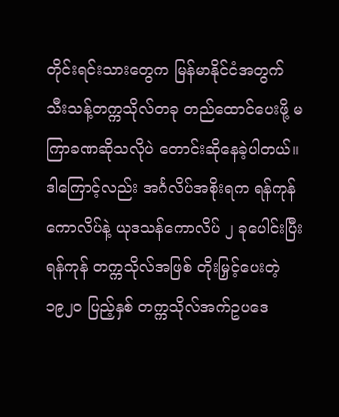တိုင်းရင်းသားတွေက မြန်မာနိုင်ငံအတွက် သီးသန့်တက္ကသိုလ်တခု တည်ထောင်ပေးဖို့ မကြာခဏဆိုသလိုပဲ တောင်းဆိုနေခဲ့ပါတယ်။
ဒါကြောင့်လည်း အင်္ဂလိပ်အစိုးရက ရန်ကုန်ကောလိပ်နဲ့ ယုဒသန်ကောလိပ် ၂ ခုပေါင်းပြီး ရန်ကုန် တက္ကသိုလ်အဖြစ် တိုးမြှင့်ပေးတဲ့ ၁၉၂၀ ပြည့်နှစ် တက္ကသိုလ်အက်ဥပဒေ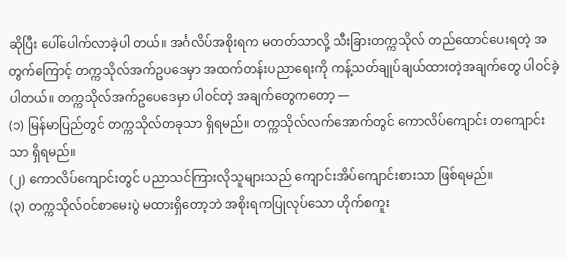ဆိုပြီး ပေါ်ပေါက်လာခဲ့ပါ တယ်။ အင်္ဂလိပ်အစိုးရက မတတ်သာလို့ သီးခြားတက္ကသိုလ် တည်ထောင်ပေးရတဲ့ အတွက်ကြောင့် တက္ကသိုလ်အက်ဥပဒေမှာ အထက်တန်းပညာရေးကို ကန့်သတ်ချုပ်ချယ်ထားတဲ့အချက်တွေ ပါဝင်ခဲ့ပါတယ်။ တက္ကသိုလ်အက်ဥပေဒေမှာ ပါဝင်တဲ့ အချက်တွေကတော့ —
(၁) မြန်မာပြည်တွင် တက္ကသိုလ်တခုသာ ရှိရမည်။ တက္ကသိုလ်လက်အောက်တွင် ကောလိပ်ကျောင်း တကျောင်းသာ ရှိရမည်။
(၂) ကောလိပ်ကျောင်းတွင် ပညာသင်ကြားလိုသူများသည် ကျောင်းအိပ်ကျောင်းစားသာ ဖြစ်ရမည်။
(၃) တက္ကသိုလ်ဝင်စာမေးပွဲ မထားရှိတော့ဘဲ အစိုးရကပြုလုပ်သော ဟိုက်စကူး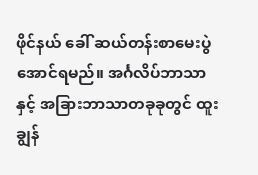ဖိုင်နယ် ခေါ် ဆယ်တန်းစာမေးပွဲ အောင်ရမည်။ အင်္ဂလိပ်ဘာသာနှင့် အခြားဘာသာတခုခုတွင် ထူးချွန်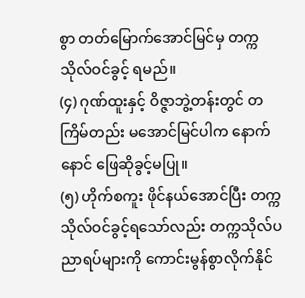စွာ တတ်မြောက်အောင်မြင်မှ တက္ကသိုလ်ဝင်ခွင့် ရမည်။
(၄) ဂုဏ်ထူးနှင့် ဝိဇ္ဇာဘွဲ့တန်းတွင် တကြိမ်တည်း မအောင်မြင်ပါက နောက်နောင် ဖြေဆိုခွင့်မပြု။
(၅) ဟိုက်စကူး ဖိုင်နယ်အောင်ပြီး တက္ကသိုလ်ဝင်ခွင့်ရသော်လည်း တက္ကသိုလ်ပညာရပ်များကို ကောင်းမွန်စွာလိုက်နိုင်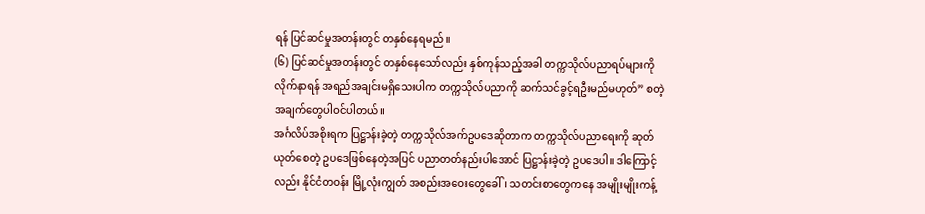ရန် ပြင်ဆင်မှုအတန်းတွင် တနှစ်နေရမည်။
(၆) ပြင်ဆင်မှုအတန်းတွင် တနှစ်နေသော်လည်း နှစ်ကုန်သည့်အခါ တက္ကသိုလ်ပညာရပ်များကို လိုက်နာရန် အရည်အချင်းမရှိသေးပါက တက္ကသိုလ်ပညာကို ဆက်သင်ခွင့်ရဦးမည်မဟုတ်” စတဲ့ အချက်တွေပါဝင်ပါတယ်။
အင်္ဂလိပ်အစိုးရက ပြဋ္ဌာန်းခဲ့တဲ့ တက္ကသိုလ်အက်ဥပဒေဆိုတာက တက္ကသိုလ်ပညာရေးကို ဆုတ်ယုတ်စေတဲ့ ဥပဒေဖြစ်နေတဲ့အပြင် ပညာတတ်နည်းပါအောင် ပြဋ္ဌာန်းခဲ့တဲ့ ဥပဒေပါ။ ဒါကြောင့်လည်း နိုင်ငံတဝန်း မြို့လုံးကျွတ် အစည်းအဝေးတွေခေါ်၊ သတင်းစာတွေကနေ အမျိုးမျိုးကန့်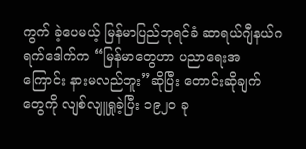ကွက် ခဲ့ပေမယ့် မြန်မာပြည်ဘုရင်ခံ ဆာရယ်ဂျီနယ်ဂရက်ဒေါက်က “မြန်မာတွေဟာ ပညာရေးအကြောင်း နားမလည်ဘူး”ဆိုပြီး တောင်းဆိုချက်တွေကို လျစ်လျူရှုခဲ့ပြီး ၁၉၂၀ ခု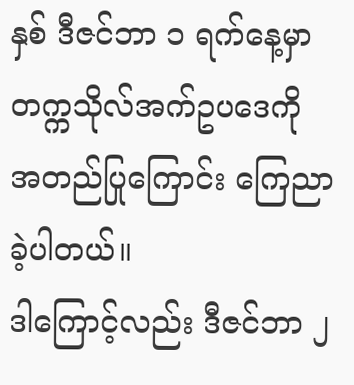နှစ် ဒီဇင်ဘာ ၁ ရက်နေ့မှာ တက္ကသိုလ်အက်ဥပဒေကို အတည်ပြုကြောင်း ကြေညာခဲ့ပါတယ်။
ဒါကြောင့်လည်း ဒီဇင်ဘာ ၂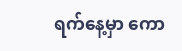ရက်နေ့မှာ ကော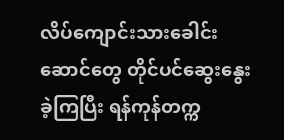လိပ်ကျောင်းသားခေါင်းဆောင်တွေ တိုင်ပင်ဆွေးနွေးခဲ့ကြပြီး ရန်ကုန်တက္က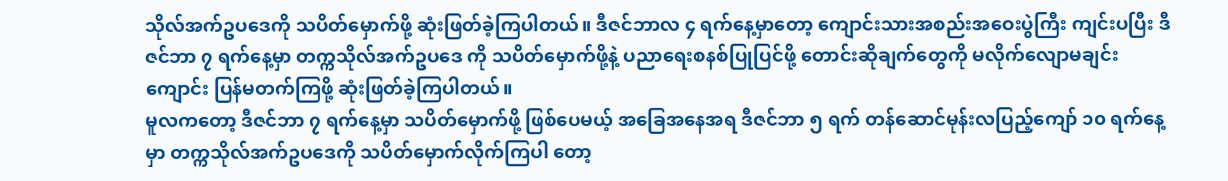သိုလ်အက်ဥပဒေကို သပိတ်မှောက်ဖို့ ဆုံးဖြတ်ခဲ့ကြပါတယ်။ ဒီဇင်ဘာလ ၄ ရက်နေ့မှာတော့ ကျောင်းသားအစည်းအဝေးပွဲကြီး ကျင်းပပြီး ဒီဇင်ဘာ ၇ ရက်နေ့မှာ တက္ကသိုလ်အက်ဥပဒေ ကို သပိတ်မှောက်ဖို့နဲ့ ပညာရေးစနစ်ပြုပြင်ဖို့ တောင်းဆိုချက်တွေကို မလိုက်လျောမချင်း ကျောင်း ပြန်မတက်ကြဖို့ ဆုံးဖြတ်ခဲ့ကြပါတယ်။
မူလကတော့ ဒီဇင်ဘာ ၇ ရက်နေ့မှာ သပိတ်မှောက်ဖို့ ဖြစ်ပေမယ့် အခြေအနေအရ ဒီဇင်ဘာ ၅ ရက် တန်ဆောင်မုန်းလပြည့်ကျော် ၁၀ ရက်နေ့မှာ တက္ကသိုလ်အက်ဥပဒေကို သပိတ်မှောက်လိုက်ကြပါ တော့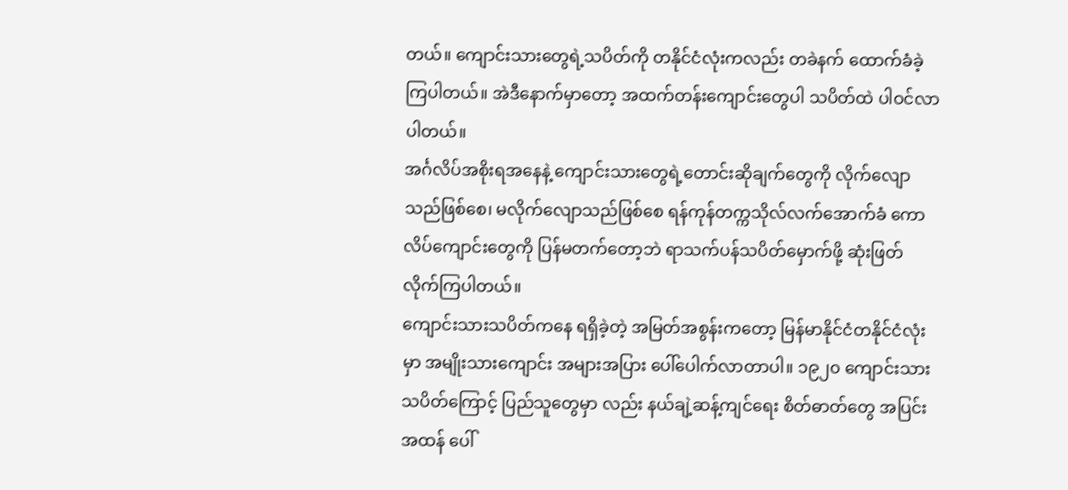တယ်။ ကျောင်းသားတွေရဲ့သပိတ်ကို တနိုင်ငံလုံးကလည်း တခဲနက် ထောက်ခံခဲ့ကြပါတယ်။ အဲဒီနောက်မှာတော့ အထက်တန်းကျောင်းတွေပါ သပိတ်ထဲ ပါဝင်လာပါတယ်။
အင်္ဂလိပ်အစိုးရအနေနဲ့ ကျောင်းသားတွေရဲ့တောင်းဆိုချက်တွေကို လိုက်လျောသည်ဖြစ်စေ၊ မလိုက်လျောသည်ဖြစ်စေ ရန်ကုန်တက္ကသိုလ်လက်အောက်ခံ ကောလိပ်ကျောင်းတွေကို ပြန်မတက်တော့ဘဲ ရာသက်ပန်သပိတ်မှောက်ဖို့ ဆုံးဖြတ်လိုက်ကြပါတယ်။
ကျောင်းသားသပိတ်ကနေ ရရှိခဲ့တဲ့ အမြတ်အစွန်းကတော့ မြန်မာနိုင်ငံတနိုင်ငံလုံးမှာ အမျိုးသားကျောင်း အများအပြား ပေါ်ပေါက်လာတာပါ။ ၁၉၂၀ ကျောင်းသားသပိတ်ကြောင့် ပြည်သူတွေမှာ လည်း နယ်ချဲ့ဆန့်ကျင်ရေး စိတ်ဓာတ်တွေ အပြင်းအထန် ပေါ်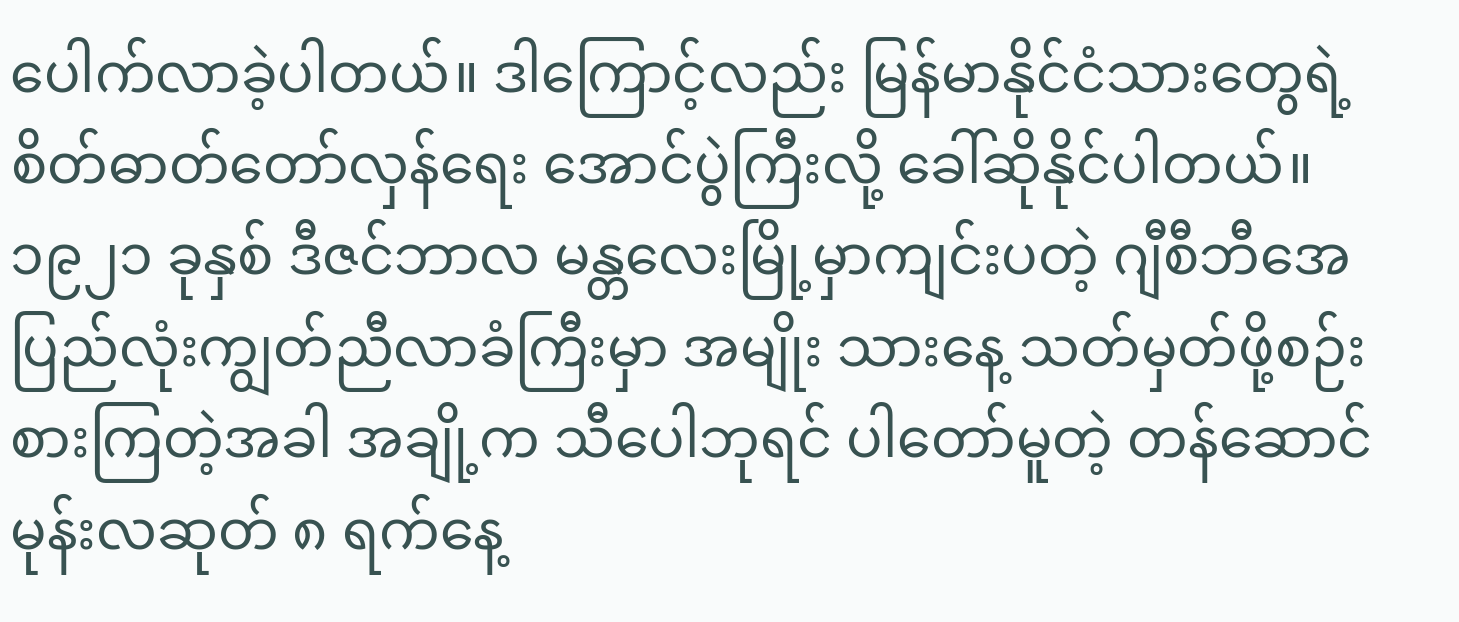ပေါက်လာခဲ့ပါတယ်။ ဒါကြောင့်လည်း မြန်မာနိုင်ငံသားတွေရဲ့ စိတ်ဓာတ်တော်လှန်ရေး အောင်ပွဲကြီးလို့ ခေါ်ဆိုနိုင်ပါတယ်။
၁၉၂၁ ခုနှစ် ဒီဇင်ဘာလ မန္တလေးမြို့မှာကျင်းပတဲ့ ဂျီစီဘီအေ ပြည်လုံးကျွတ်ညီလာခံကြီးမှာ အမျိုး သားနေ့ သတ်မှတ်ဖို့စဉ်းစားကြတဲ့အခါ အချို့က သီပေါဘုရင် ပါတော်မူတဲ့ တန်ဆောင်မုန်းလဆုတ် ၈ ရက်နေ့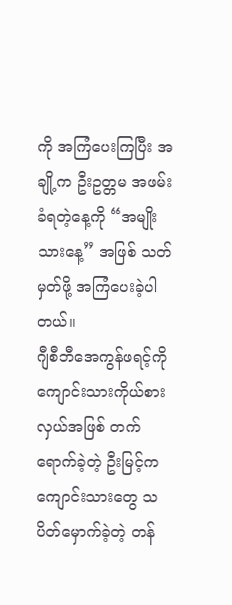ကို အကြံပေးကြပြီး အချို့က ဦးဥတ္တမ အဖမ်းခံရတဲ့နေ့ကို “အမျိုးသားနေ့” အဖြစ် သတ်မှတ်ဖို့ အကြံပေးခဲ့ပါတယ်။
ဂျီစီဘီအေကွန်ဖရင့်ကို ကျောင်းသားကိုယ်စားလှယ်အဖြစ် တက်ရောက်ခဲ့တဲ့ ဦးမြင့်က ကျောင်းသားတွေ သပိတ်မှောက်ခဲ့တဲ့ တန်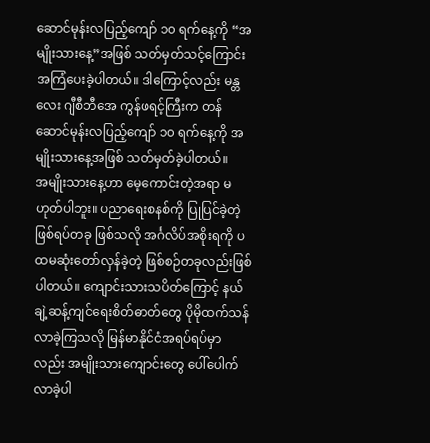ဆောင်မုန်းလပြည့်ကျော် ၁၀ ရက်နေ့ကို “အမျိုးသားနေ့”အဖြစ် သတ်မှတ်သင့်ကြောင်း အကြံပေးခဲ့ပါတယ်။ ဒါကြောင့်လည်း မန္တလေး ဂျီစီဘီအေ ကွန်ဖရင့်ကြီးက တန်ဆောင်မုန်းလပြည့်ကျော် ၁၀ ရက်နေ့ကို အမျိုးသားနေ့အဖြစ် သတ်မှတ်ခဲ့ပါတယ်။
အမျိုးသားနေ့ဟာ မေ့ကောင်းတဲ့အရာ မဟုတ်ပါဘူး။ ပညာရေးစနစ်ကို ပြုပြင်ခဲ့တဲ့ ဖြစ်ရပ်တခု ဖြစ်သလို အင်္ဂလိပ်အစိုးရကို ပထမဆုံးတော်လှန်ခဲ့တဲ့ ဖြစ်စဉ်တခုလည်းဖြစ်ပါတယ်။ ကျောင်းသားသပိတ်ကြောင့် နယ်ချဲ့ဆန့်ကျင်ရေးစိတ်ဓာတ်တွေ ပိုမိုထက်သန်လာခဲ့ကြသလို မြန်မာနိုင်ငံအရပ်ရပ်မှာလည်း အမျိုးသားကျောင်းတွေ ပေါ်ပေါက်လာခဲ့ပါ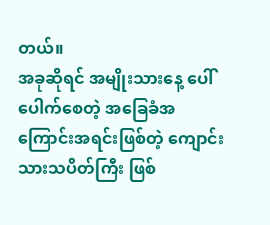တယ်။
အခုဆိုရင် အမျိုးသားနေ့ ပေါ်ပေါက်စေတဲ့ အခြေခံအကြောင်းအရင်းဖြစ်တဲ့ ကျောင်းသားသပိတ်ကြီး ဖြစ်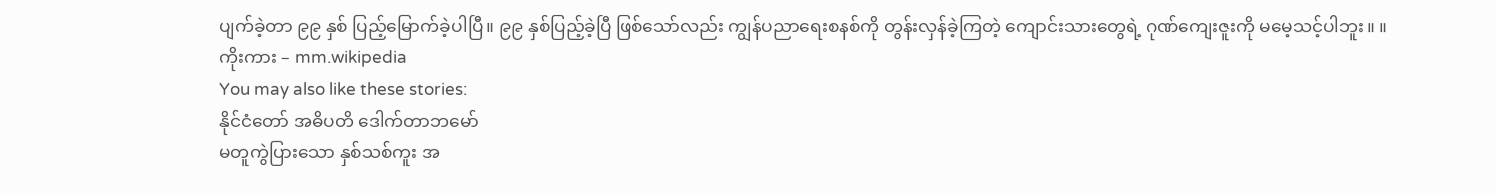ပျက်ခဲ့တာ ၉၉ နှစ် ပြည့်မြောက်ခဲ့ပါပြီ။ ၉၉ နှစ်ပြည့်ခဲ့ပြီ ဖြစ်သော်လည်း ကျွန်ပညာရေးစနစ်ကို တွန်းလှန်ခဲ့ကြတဲ့ ကျောင်းသားတွေရဲ့ ဂုဏ်ကျေးဇူးကို မမေ့သင့်ပါဘူး။ ။
ကိုးကား – mm.wikipedia
You may also like these stories:
နိုင်ငံတော် အဓိပတိ ဒေါက်တာဘမော်
မတူကွဲပြားသော နှစ်သစ်ကူး အ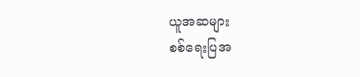ယူအဆများ
စစ်ရေးပြအ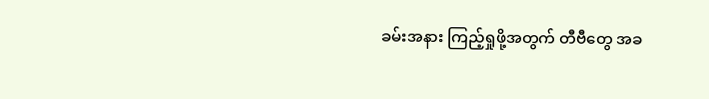ခမ်းအနား ကြည့်ရှုဖို့အတွက် တီဗီတွေ အခ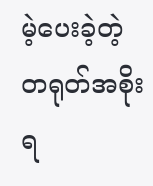မဲ့ပေးခဲ့တဲ့ တရုတ်အစိုးရ